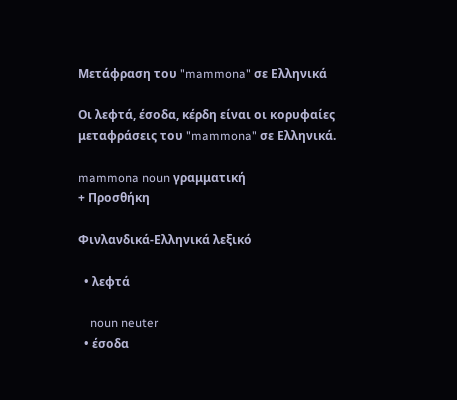Μετάφραση του "mammona" σε Ελληνικά

Οι λεφτά, έσοδα, κέρδη είναι οι κορυφαίες μεταφράσεις του "mammona" σε Ελληνικά.

mammona noun γραμματική
+ Προσθήκη

Φινλανδικά-Ελληνικά λεξικό

  • λεφτά

    noun neuter
  • έσοδα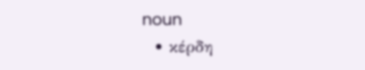noun
  • κέρδη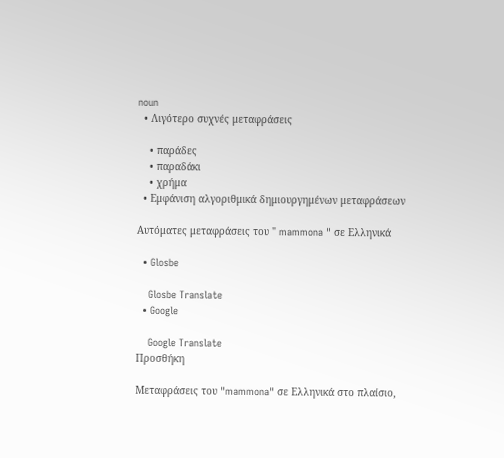noun
  • Λιγότερο συχνές μεταφράσεις

    • παράδες
    • παραδάκι
    • χρήμα
  • Εμφάνιση αλγοριθμικά δημιουργημένων μεταφράσεων

Αυτόματες μεταφράσεις του " mammona " σε Ελληνικά

  • Glosbe

    Glosbe Translate
  • Google

    Google Translate
Προσθήκη

Μεταφράσεις του "mammona" σε Ελληνικά στο πλαίσιο,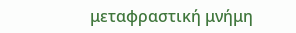μεταφραστική μνήμη